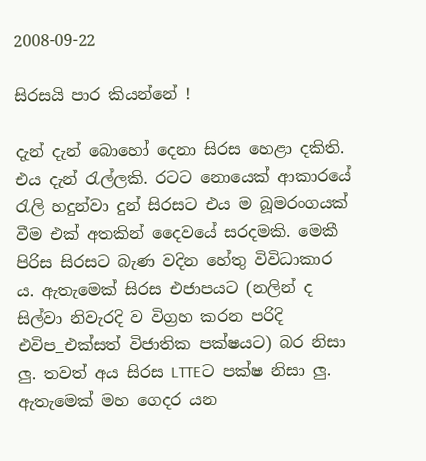2008-09-22

සිරසයි පාර කියන්නේ !

දැන් දැන් බොහෝ දෙනා සිරස හෙළා දකිති. එය දැන් රැල්ලකි. රටට නොයෙක් ආකාරයේ රැලි හදුන්වා දුන් සිරසට එය ම බූමරංගයක් වීම එක් අතකින් දෛවයේ සරදමකි. මෙකී පිරිස සිරසට බැණ වදින හේතු විවිධාකාර ය. ඇතැමෙක් සිරස එජාපයට (නලින් ද සිල්වා නිවැරදි ව විග්‍රහ කරන පරිදි එවිප_එක්සත් විජාතික පක්ෂයට) බර නිසා ලු. තවත් අය සිරස LTTEට පක්ෂ නිසා ලු. ඇතැමෙක් මහ ගෙදර යන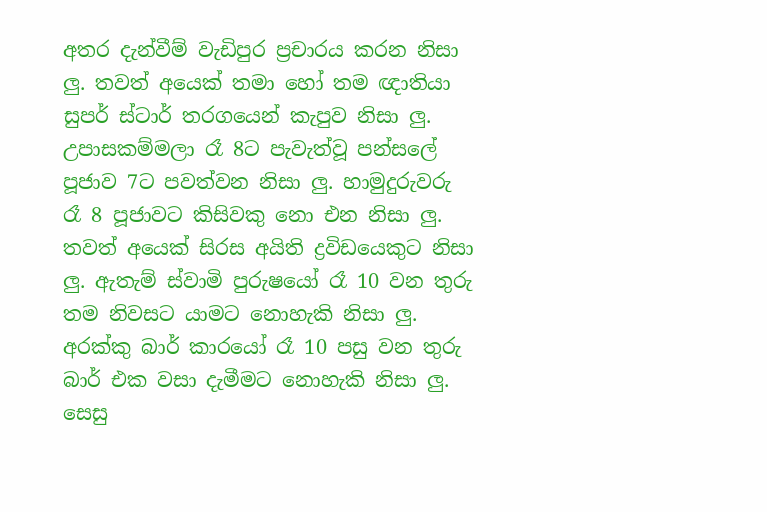අතර දැන්වීම් වැඩිපුර ප්‍රචාරය කරන නිසා ලු. තවත් අයෙක් තමා හෝ තම ඥාතියා සුපර් ස්ටාර් තරගයෙන් කැපුව නිසා ලු. උපාසකම්මලා රෑ 8ට පැවැත්වූ පන්සලේ පූජාව 7ට පවත්වන නිසා ලු. හාමුදුරුවරු රෑ 8 පූජාවට කිසිවකු නො එන නිසා ලු. තවත් අයෙක් සිරස අයිති ද්‍රවිඩයෙකුට නිසා ලු. ඇතැම් ස්වාමි පුරුෂයෝ රෑ 10 වන තුරු තම නිවසට යාමට නොහැකි නිසා ලු. අරක්කු බාර් කාරයෝ රෑ 10 පසු වන තුරු බාර් එක වසා දැමීමට නොහැකි නිසා ලු. සෙසු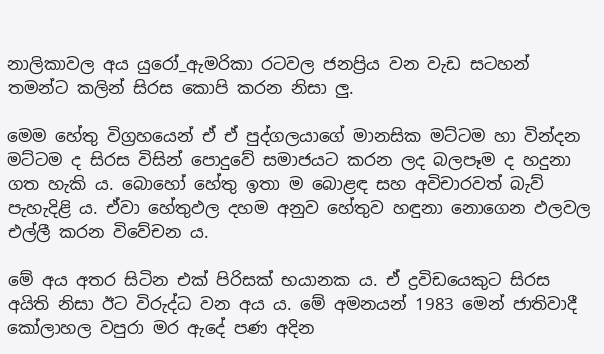නාලිකාවල අය යුරෝ_ඇමරිකා රටවල ජනප්‍රිය වන වැඩ සටහන් තමන්ට කලින් සිරස කොපි කරන නිසා ලු.

මෙම හේතු විග්‍රහයෙන් ඒ ඒ පුද්ගලයාගේ මානසික මට්ටම හා වින්දන මට්ටම ද සිරස විසින් පොදුවේ සමාජයට කරන ලද බලපෑම ද හදුනා ගත හැකි ය. බොහෝ හේතු ඉතා ම බොළඳ සහ අවිචාරවත් බැව් පැහැදිළි ය. ඒවා හේතුඵල දහම අනුව හේතුව හඳුනා නොගෙන ඵලවල එල්ලී කරන විවේචන ය.

මේ අය අතර සිටින එක් පිරිසක් භයානක ය. ඒ ද්‍රවිඩයෙකුට සිරස අයිති නිසා ඊට විරුද්ධ වන අය ය. මේ අමනයන් 1983 මෙන් ජාතිවාදී කෝලාහල වපුරා මර ඇදේ පණ අදින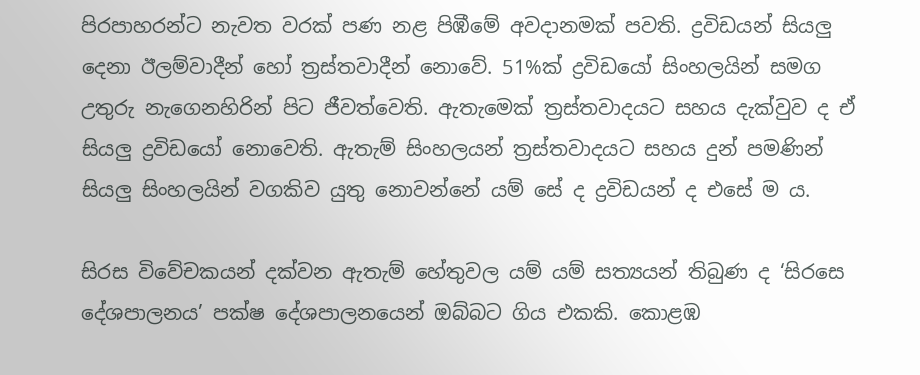පිරපාහරන්ට නැවත වරක් පණ නළ පිඹීමේ අවදානමක් පවති. ද්‍රවිඩයන් සියලු දෙනා ඊලම්වාදීන් හෝ ත්‍රස්තවාදීන් නොවේ. 51%ක් ද්‍රවිඩයෝ සිංහලයින් සමග උතුරු නැගෙනහිරින් පිට ජීවත්වෙති. ඇතැමෙක් ත්‍රස්තවාදයට සහය දැක්වුව ද ඒ සියලු ද්‍රවිඩයෝ නොවෙති. ඇතැම් සිංහලයන් ත්‍රස්තවාදයට සහය දුන් පමණින් සියලු සිංහලයින් වගකිව යුතු නොවන්නේ යම් සේ ද ද්‍රවිඩයන් ද එසේ ම ය.

සිරස විවේචකයන් දක්වන ඇතැම් හේතුවල යම් යම් සත්‍යයන් තිබුණ ද ‘සිරසෙ දේශපාලනය’ පක්ෂ දේශපාලනයෙන් ඔබ්බට ගිය එකකි. කොළඹ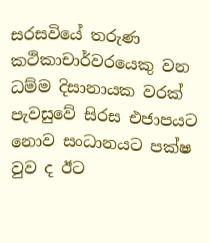සරසවියේ තරුණ කථිකාචාර්වරයෙකු වන ධම්ම දිසානායක වරක් පැවසුවේ සිරස එජාපයට නොව සංධානයට පක්ෂ වුව ද ඊට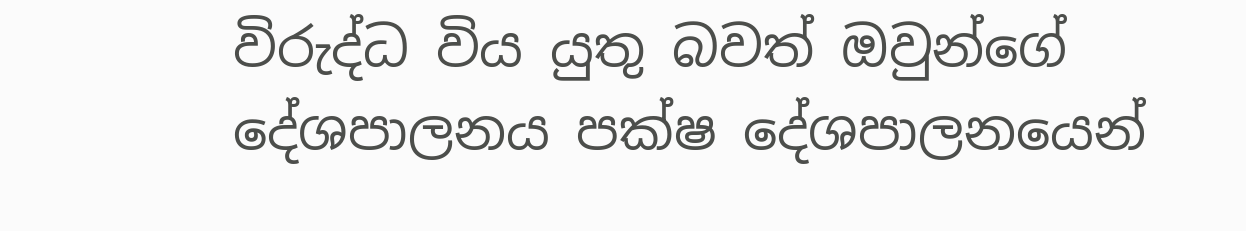විරුද්ධ විය යුතු බවත් ඔවුන්ගේ දේශපාලනය පක්ෂ දේශපාලනයෙන්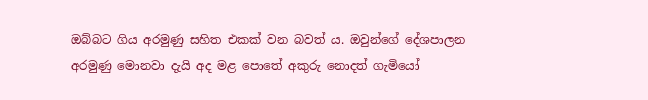ඔබ්බට ගිය අරමුණු සහිත එකක් වන බවත් ය. ඔවුන්ගේ දේශපාලන අරමුණු මොනවා දැයි අද මළ පොතේ අකුරු නොදත් ගැමියෝ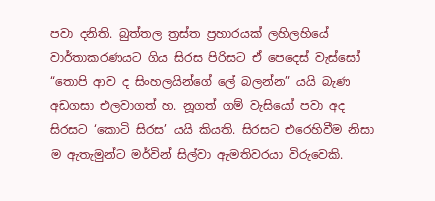පවා දනිති. බුත්තල ත්‍රස්ත ප්‍රහාරයක් ලහිලහියේ වාර්තාකරණයට ගිය සිරස පිරිසට ඒ පෙදෙස් වැස්සෝ “තොපි ආව ද සිංහලයින්ගේ ලේ බලන්න” යයි බැණ අඩගසා එලවාගත් හ. නූගත් ගම් වැසියෝ පවා අද සිරසට ‘කොටි සිරස’ යයි කියති. සිරසට එරෙහිවීම නිසා ම ඇතැමුන්ට මර්වින් සිල්වා ඇමතිවරයා විරුවෙකි.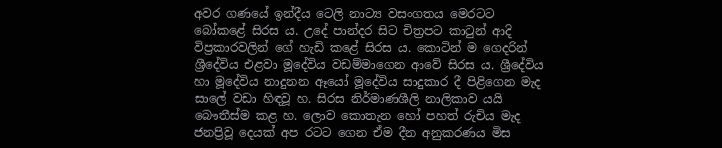අවර ගණයේ ඉන්දීය ටෙලි නාට්‍ය වසංගතය මෙරටට බෝකළේ සිරස ය. උදේ පාන්දර සිට චිත්‍රපට කාටුන් ආදි විප්‍රකාරවලින් ගේ හැඩි කළේ සිරස ය. කොටින් ම ගෙදරින් ශ්‍රීදේවිය එළවා මූදේවිය වඩම්මාගෙන ආවේ සිරස ය. ශ්‍රීදේවිය හා මූදේවිය නාදුනන ඈයෝ මූදේවිය සාදුකාර දී පිළිගෙන මැද සාලේ වඩා හිඳවූ හ. සිරස නිර්මාණශීලි නාලිකාව යයි බෞතීස්ම කළ හ. ලොව කොතැන හෝ පහත් රුචිය මැද ජනප්‍රිවූ දෙයක් අප රටට ගෙන ඒම දීන අනුකරණය මිස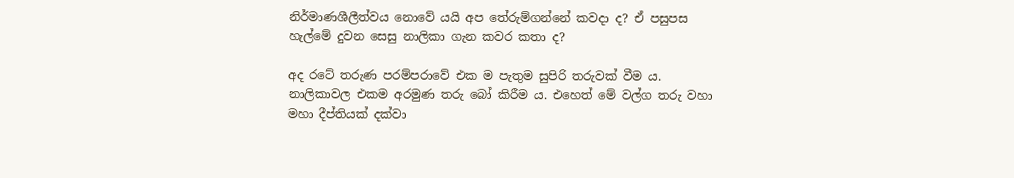නිර්මාණශීලීත්වය නොවේ යයි අප තේරුම්ගන්නේ කවදා ද? ඒ පසුපස හැල්මේ දුවන සෙසු නාලිකා ගැන කවර කතා ද?

අද රටේ තරුණ පරම්පරාවේ එක ම පැතුම සුපිරි තරුවක් වීම ය. නාලිකාවල එකම අරමුණ තරු බෝ කිරීම ය. එහෙත් මේ වල්ග තරු වහා මහා දීප්තියක් දක්වා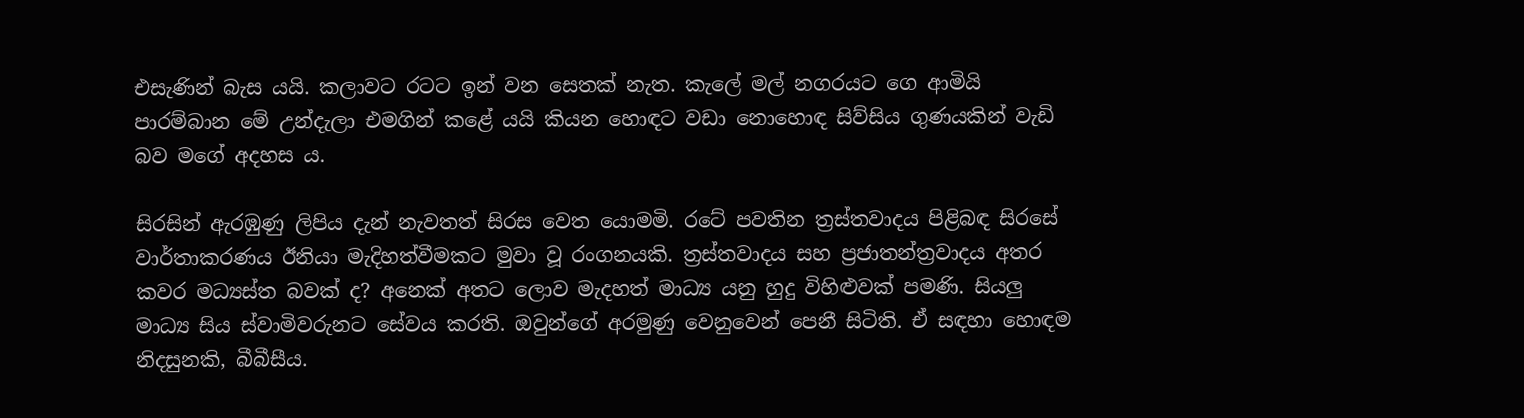එසැණින් බැස යයි. කලාවට රටට ඉන් වන සෙතක් නැත. කැලේ මල් නගරයට ගෙ ආමියි පාරම්බාන මේ උන්දැලා එමගින් කළේ යයි කියන හොඳට වඩා නොහොඳ සිව්සිය ගුණයකින් වැඩි බව මගේ අදහස ය.

සිරසින් ඇරඹුණු ලිපිය දැන් නැවතත් සිරස වෙත යොමමි. රටේ පවතින ත්‍රස්තවාදය පිළිබඳ සිරසේ වාර්තාකරණය ඊනියා මැදිහත්වීමකට මුවා වූ රංගනයකි. ත්‍රස්තවාදය සහ ප්‍රජාතන්ත්‍රවාදය අතර කවර මධ්‍යස්ත බවක් ද? අනෙක් අතට ලොව මැදහත් මාධ්‍ය යනු හුදු විහිළුවක් පමණි. සියලු මාධ්‍ය සිය ස්වාමිවරුනට සේවය කරති. ඔවුන්ගේ අරමුණු වෙනුවෙන් පෙනී සිටිති. ඒ සඳහා හොඳම නිදසුනකි, බීබීසීය.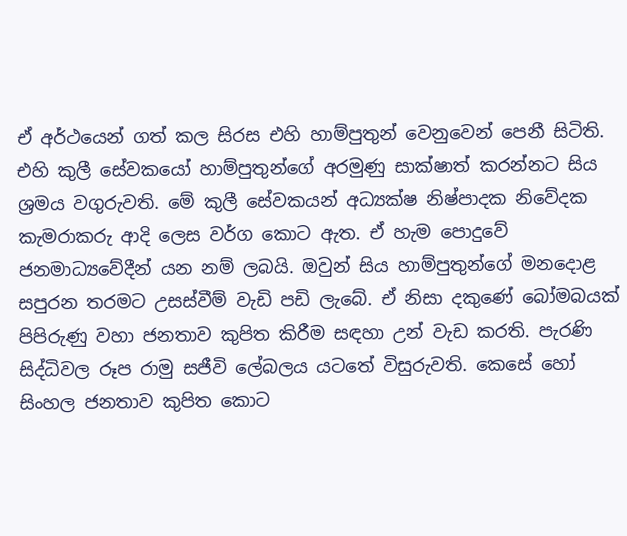ඒ අර්ථයෙන් ගත් කල සිරස එහි හාම්පුතුන් වෙනුවෙන් පෙනී සිටිති. එහි කුලී සේවකයෝ හාම්පුතුන්ගේ අරමුණු සාක්ෂාත් කරන්නට සිය ශ්‍රමය වගුරුවති. මේ කුලී සේවකයන් අධ්‍යක්ෂ නිෂ්පාදක නිවේදක කැමරාකරු ආදි ලෙස වර්ග කොට ඇත. ඒ හැම පොදුවේ ජනමාධ්‍යවේදීන් යන නම් ලබයි. ඔවුන් සිය හාම්පුතුන්ගේ මනදොළ සපුරන තරමට උසස්වීම් වැඩි පඩි ලැබේ. ඒ නිසා දකුණේ බෝමබයක් පිපිරුණු වහා ජනතාව කුපිත කිරීම සඳහා උන් වැඩ කරති. පැරණි සිද්ධිවල රූප රාමු සජීවි ලේබලය යටතේ විසුරුවති. කෙසේ හෝ සිංහල ජනතාව කුපිත කොට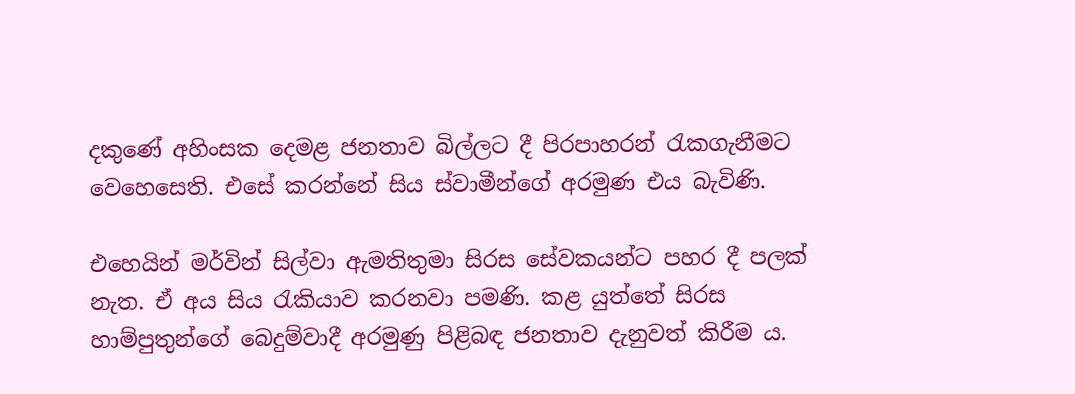දකුණේ අහිංසක දෙමළ ජනතාව බිල්ලට දී පිරපාහරන් රැකගැනීමට වෙහෙසෙති. එසේ කරන්නේ සිය ස්වාමීන්ගේ අරමුණ එය බැවිණි.

එහෙයින් මර්වින් සිල්වා ඇමතිතුමා සිරස සේවකයන්ට පහර දී පලක් නැත. ඒ අය සිය රැකියාව කරනවා පමණි. කළ යුත්තේ සිරස හාම්පුතුන්ගේ බෙදුම්වාදී අරමුණු පිළිබඳ ජනතාව දැනුවත් කිරීම ය.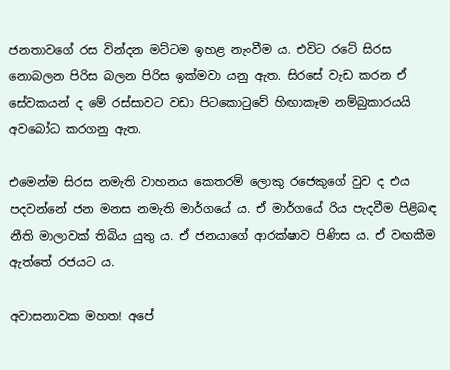ජනතාවගේ රස වින්දන මට්ටම ඉහළ නැංවීම ය. එවිට රටේ සිරස නොබලන පිරිස බලන පිරිස ඉක්මවා යනු ඇත. සිරසේ වැඩ කරන ඒ සේවකයන් ද මේ රස්සාවට වඩා පිටකොටුවේ හිඟාකෑම නම්බුකාරයයි අවබෝධ කරගනු ඇත.

එමෙන්ම සිරස නමැති වාහනය කෙතරම් ලොකු රජෙකුගේ වුව ද එය පදවන්නේ ජන මනස නමැති මාර්ගයේ ය. ඒ මාර්ගයේ රිය පැදවීම පිළිබඳ නීති මාලාවක් තිබිය යුතු ය. ඒ ජනයාගේ ආරක්ෂාව පිණිස ය. ඒ වඟකීම ඇත්තේ රජයට ය.

අවාසනාවක මහත! අපේ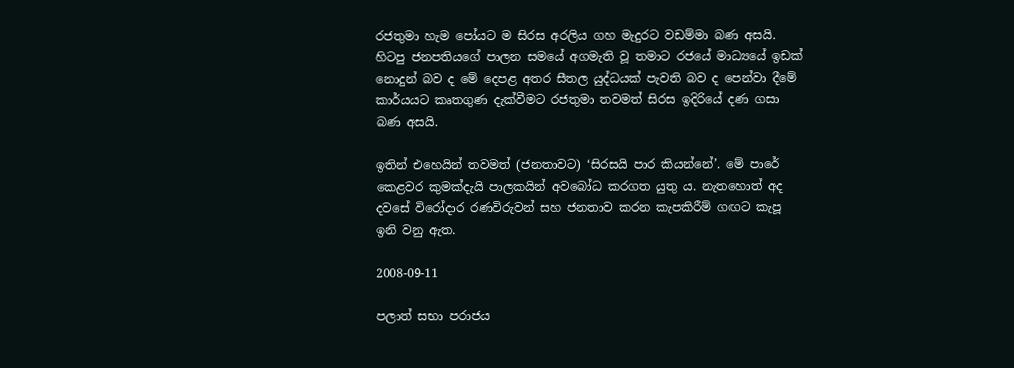රජතුමා හැම පෝයට ම සිරස අරලිය ගහ මැදුරට වඩම්මා බණ අසයි. හිටපු ජනපතියගේ පාලන සමයේ අගමැති වූ තමාට රජයේ මාධ්‍යයේ ඉඩක් නොදුන් බව ද මේ දෙපළ අතර සීතල යුද්ධයක් පැවති බව ද පෙන්වා දීමේ කාර්යයට කෘතගුණ දැක්වීමට රජතුමා තවමත් සිරස ඉදිරියේ දණ ගසා බණ අසයි.

ඉතින් එහෙයින් තවමත් (ජනතාවට) ‘සිරසයි පාර කියන්නේ’. මේ පාරේ කෙළවර කුමක්දැයි පාලකයින් අවබෝධ කරගත යුතු ය. නැතහොත් අද දවසේ විරෝදාර රණවිරුවන් සහ ජනතාව කරන කැපකිරීම් ගඟට කැපූ ඉනි වනු ඇත.

2008-09-11

පලාත් සභා පරාජය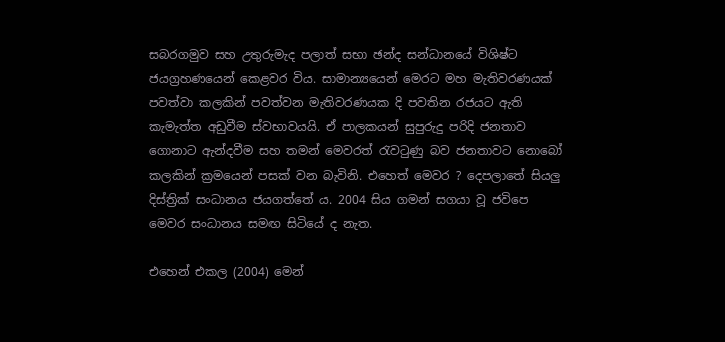සබරගමුව සහ උතුරුමැද පලාත් සභා ඡන්ද සන්ධානයේ විශිෂ්ට ජයග්‍රහණයෙන් කෙළවර විය. සාමාන්‍යයෙන් මෙරට මහ මැතිවරණයක් පවත්වා කලකින් පවත්වන මැතිවරණයක දි පවතින රජයට ඇති කැමැත්ත අඩුවීම ස්වභාවයයි. ඒ පාලකයන් සුපුරුදු පරිදි ජනතාව ගොනාට ඇන්දවීම සහ තමන් මෙවරත් රැවටුණු බව ජනතාවට නොබෝ කලකින් ක්‍රමයෙන් පසක් වන බැවිනි. එහෙත් මෙවර ? දෙපලාතේ සියලු දිස්ත්‍රික් සංධානය ජයගත්තේ ය. 2004 සිය ගමන් සගයා වූ ජවිපෙ මෙවර සංධානය සමඟ සිටියේ ද නැත.

එහෙන් එකල (2004) මෙන්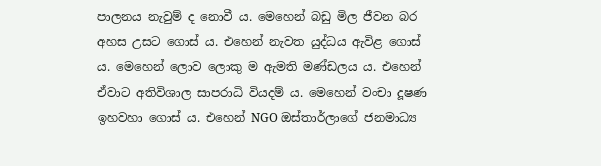පාලනය නැවුම් ද නොවී ය. මෙහෙන් බඩු මිල ජීවන බර අහස උසට ගොස් ය. එහෙන් නැවත යුද්ධය ඇවිළ ගොස් ය. මෙහෙන් ලොව ලොකු ම ඇමති මණ්ඩලය ය. එහෙන් ඒවාට අතිවිශාල සාපරාධි වියදම් ය. මෙහෙන් වංචා දූෂණ ඉහවහා ගොස් ය. එහෙන් NGO ඔස්තාර්ලාගේ ජනමාධ්‍ය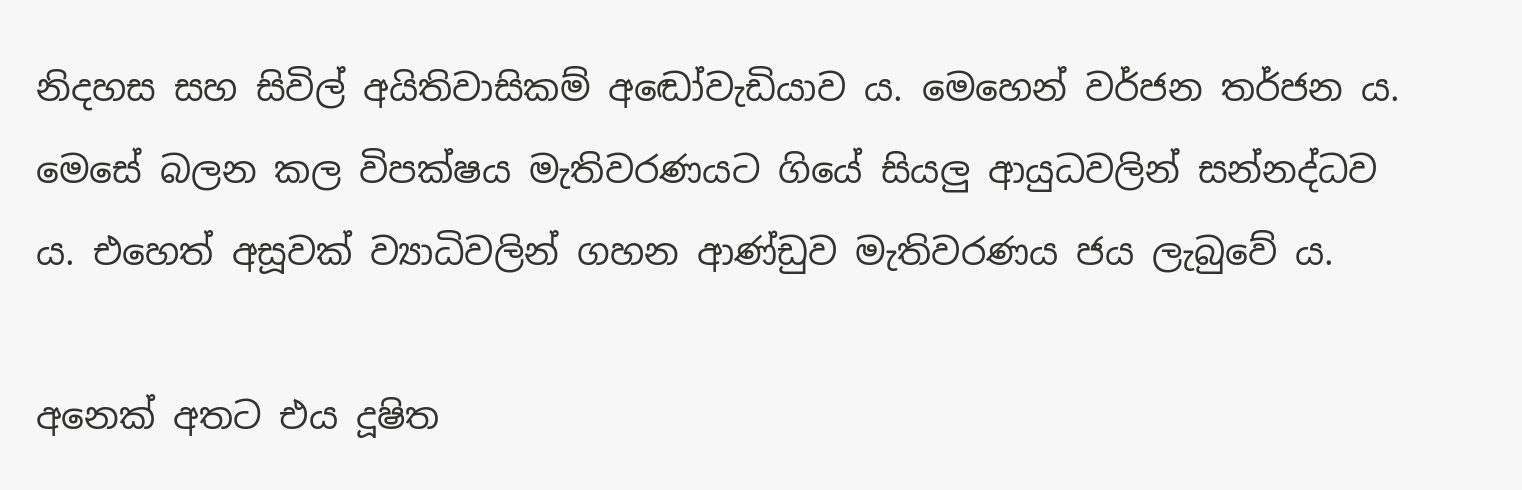නිදහස සහ සිවිල් අයිතිවාසිකම් අ‍ඬෝවැඩියාව ය. මෙහෙන් වර්ජන තර්ජන ය. මෙසේ බලන කල විපක්ෂය මැතිවරණයට ගියේ සියලු ආයුධවලින් සන්නද්ධව ය. එහෙත් අසූවක් ව්‍යාධිවලින් ගහන ආණ්ඩුව මැතිවරණය ජය ලැබුවේ ය.

අනෙක් අතට එය දූෂිත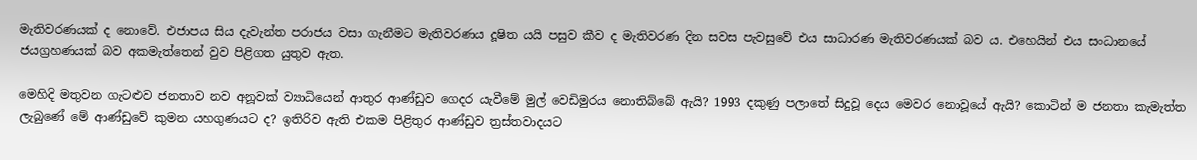මැතිවරණයක් ද නොවේ. එජාපය සිය දැවැන්ත පරාජය වසා ගැනීමට මැතිවරණය දූෂිත යයි පසුව කීව ද මැතිවරණ දින සවස පැවසුවේ එය සාධාරණ මැතිවරණයක් බව ය. එහෙයින් එය සංධානයේ ජයග්‍රහණයක් බව අකමැත්තෙන් වුව පිළිගත යුතුව ඇත.

මෙහිදි මතුවන ගැටළුව ජනතාව නව අනූවක් ව්‍යාධියෙන් ආතුර ආණ්ඩුව ගෙදර යැවීමේ මුල් වෙඩිමුරය නොතිබ්බේ ඇයි? 1993 දකුණු පලාතේ සිදුවූ දෙය මෙවර නොවූයේ ඇයි? කොටින් ම ජනතා කැමැත්ත ලැබුණේ මේ ආණ්ඩුවේ කුමන යහගුණයට ද? ඉතිරිව ඇති එකම පිළිතුර ආණ්ඩුව ත්‍රස්තවාදයට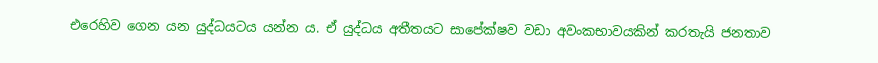එරෙහිව ගෙන යන යුද්ධයටය යන්න ය. ඒ යුද්ධය අතීතයට සාපේක්ෂව වඩා අවංකභාවයකින් කරතැයි ජනතාව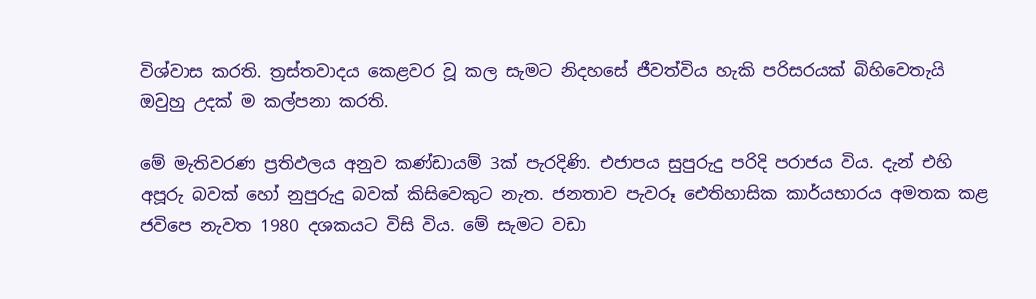විශ්වාස කරති. ත්‍රස්තවාදය කෙළවර වූ කල සැමට නිදහසේ ජීවත්විය හැකි පරිසරයක් බිහිවෙතැයි ඔවුහු උදක් ම කල්පනා කරති.

මේ මැතිවරණ ප්‍රතිඵලය අනුව කණ්ඩායම් 3ක් පැරදිණි. එජාපය සුපුරුදු පරිදි පරාජය විය. දැන් එහි අපූරු බවක් හෝ නුපුරුදු බවක් කිසිවෙකුට නැත. ජනතාව පැවරූ ඓතිහාසික කාර්යභාරය අමතක කළ ජවිපෙ නැවත 1980 දශකයට විසි විය. මේ සැමට වඩා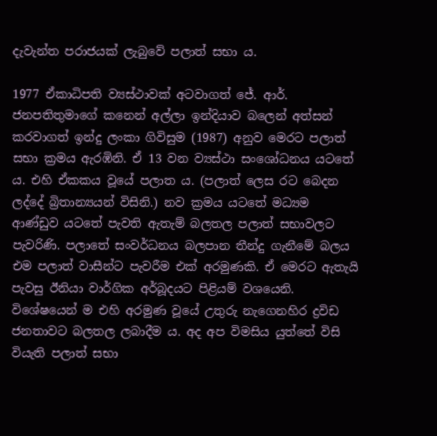දැවැන්ත පරාජයක් ලැබුවේ පලාත් සභා ය.

1977 ඒකාධිපති ව්‍යස්ථාවක් අටවාගත් ජේ. ආර්. ජනපතිතුමාගේ කනෙන් අල්ලා ඉන්දියාව බලෙන් අත්සන් කරවාගත් ඉන්දු ලංකා ගිවිසුම (1987) අනුව මෙරට පලාත් සභා ක්‍රමය ඇරඹිනි. ඒ 13 වන ව්‍යස්ථා සංශෝධනය යටතේ ය. එහි ඒකකය වූයේ පලාත ය. (පලාත් ලෙස රට බෙදන ලද්දේ බ්‍රිතාන්‍යයන් විසිනි.) නව ක්‍රමය යටතේ මධ්‍යම ආණ්ඩුව යටතේ පැවති ඇතැම් බලතල පලාත් සභාවලට පැවරිණි. පලාතේ සංවර්ධනය බලපාන තීන්දු ගැනීමේ බලය එම පලාත් වාසීන්ට පැවරීම එක් අරමුණකි. ඒ මෙරට ඇතැයි පැවසු ඊනියා වාර්ගික අර්බූදයට පිළියම් වශයෙනි. විශේෂයෙන් ම එහි අරමුණ වූයේ උතුරු නැගෙනහිර ද්‍රවිඩ ජනතාවට බලතල ලබාදීම ය. අද අප විමසිය යුත්තේ විසි වියැති පලාත් සභා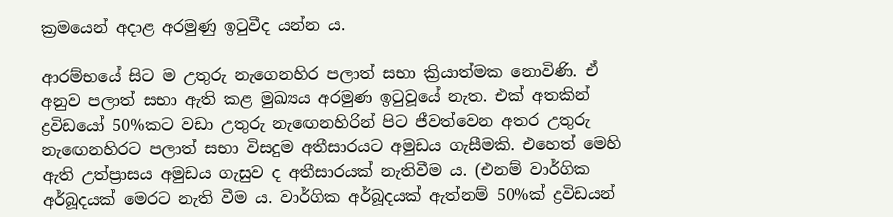ක්‍රමයෙන් අදාළ අරමුණු ඉටුවීද යන්න ය.

ආරම්භයේ සිට ම උතුරු නැගෙනහිර පලාත් සභා ක්‍රියාත්මක නොවිණි. ඒ අනුව පලාත් සභා ඇති කළ මුඛ්‍යය අරමුණ ඉටුවූයේ නැත. එක් අතකින් ද්‍රවිඩයෝ 50%කට වඩා උතුරු නැ‍ඟෙනහිරින් පිට ජීවත්වෙන අතර උතුරු නැ‍ඟෙනහිරට පලාත් සභා විසදුම අතීසාරයට අමුඩය ගැසීමකි. එහෙත් මෙහි ඇති උත්ප්‍රාසය අමුඩය ගැසුව ද අතීසාරයක් නැතිවීම ය. (එනම් වාර්ගික අර්බූදයක් මෙරට නැති වීම ය. වාර්ගික අර්බූදයක් ඇත්නම් 50%ක් ද්‍රවිඩයන්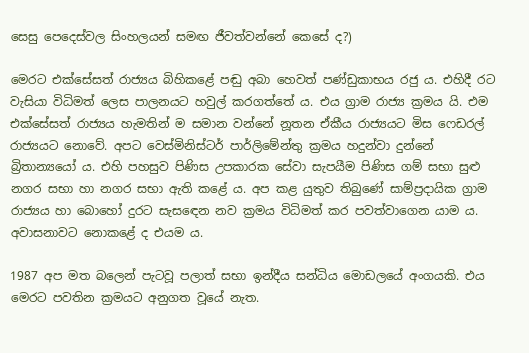සෙසු පෙදෙස්වල සිංහලයන් සමඟ ජීවත්වන්නේ කෙසේ ද?)

මෙරට එක්සේසත් රාජ්‍යය බිහිකළේ පඬු අබා හෙවත් පණ්ඩුකාභය රජු ය. එහිදී රට වැසියා විධිමත් ලෙස පාලනයට හවුල් කරගත්තේ ය. එය ග්‍රාම රාජ්‍ය ක්‍රමය යි. එම එක්සේසත් රාජ්‍යය හැමතින් ම සමාන වන්නේ නූතන ඒකීය රාජ්‍යයට මිස ෆෙඩරල් රාජ්‍යයට නොවේ. අපට වෙස්මිනිස්ටර් පාර්ලිමේන්තු ක්‍රමය හදුන්වා දුන්නේ බ්‍රිතාන්‍යයෝ ය. එහි පහසුව පිණිස උපකාරක සේවා සැපයීම පිණිස ගම් සභා සුළු නගර සභා හා නගර සභ‍ා ඇති කළේ ය. අප කළ යුතුව තිබුණේ සාම්ප්‍රදායික ග්‍රාම රාජ්‍යය හා බොහෝ දුරට සැස‍ඳෙන නව ක්‍රමය විධිමත් කර පවත්වාගෙන යාම ය.
අවාසනාවට නොකළේ ද එයම ය.

1987 අප මත බලෙන් පැටවූ පලාත් සභා ඉන්දීය සන්ධිය මොඩලයේ අංගයකි. එය මෙරට පවතින ක්‍රමයට අනුගත වූයේ නැත.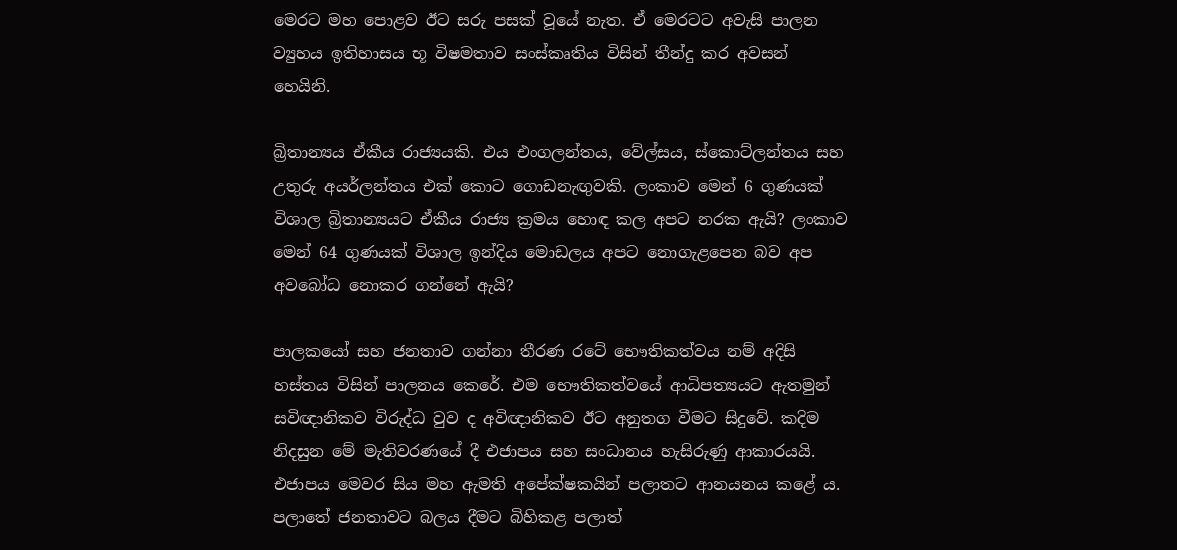මෙරට මහ පොළව ඊට සරු පසක් වූයේ නැත. ඒ මෙරටට අවැසි පාලන ව්‍යුහය ඉතිහාසය භූ විෂමතාව සංස්කෘතිය විසින් තීන්දු කර අවසන් හෙයිනි.

බ්‍රිතාන්‍යය ඒකීය රාජ්‍යයකි. එය එංගලන්තය, වේල්සය, ස්කොට්ලන්තය සහ උතුරු අයර්ලන්තය එක් කොට ගොඩනැඟුවකි. ලංකාව මෙන් 6 ගුණයක් විශාල බ්‍රිතාන්‍යයට ඒකීය රාජ්‍ය ක්‍රමය හොඳ කල අපට නරක ඇයි? ලංකාව මෙන් 64 ගුණයක් විශාල ඉන්දිය මොඩලය අපට නොගැළපෙන බව අප අවබෝධ නොකර ගන්නේ ඇයි?

පාලකයෝ සහ ජනතාව ගන්නා තීරණ රටේ භෞතිකත්වය නම් අදිසි හස්තය විසින් පාලනය කෙරේ. එම භෞතිකත්වයේ ආධිපත්‍යයට ඇතමුන් සවිඥානිකව විරුද්ධ වුව ද අවිඥානිකව ඊට අනුතග වීමට සිදුවේ. කදිම නිදසුන මේ මැතිවරණයේ දී එජාපය සහ සංධානය හැසිරුණු ආකාරයයි. එජාපය මෙවර සිය මහ ඇමති අපේක්ෂකයින් පලාතට ආනයනය කළේ ය. පලාතේ ජනතාවට බලය දීමට බිහිකළ පලාත්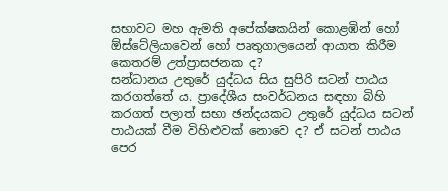සභාවට මහ ඇමති අපේක්ෂකයින් කොළඹින් හෝ ඕස්ටේලියාවෙන් හෝ පෘතුගාලයෙන් ආයාත කිරීම කෙතරම් උත්ප්‍රාසජනක ද?
සන්ධානය උතුරේ යුද්ධය සිය සුපිරි සටන් පාඨය කරගත්තේ ය. ප්‍රාදේශීය සංවර්ධනය සඳහා බිහි කරගත් පලාත් සභා ඡන්දයකට උතුරේ යුද්ධය සටන් පාඨයක් වීම විහිළුවක් නොවෙ ද? ඒ සටන් පාඨය පෙර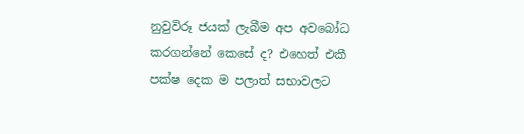නුවුවිරූ ජයක් ලැබීම අප අවබෝධ කරගන්නේ කෙසේ ද? එහෙත් එකී පක්ෂ දෙක ම පලාත් සභාවලට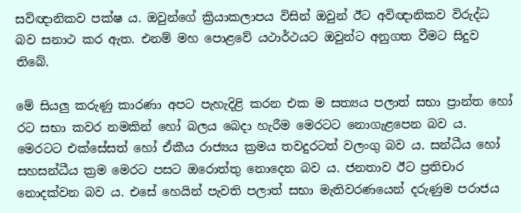සවිඥානිකව පක්ෂ ය. ඔවුන්ගේ ක්‍රියාකලාපය විසින් ඔවුන් ඊට අවිඥානිකව විරුද්ධ බව සනාථ කර ඇත. එනම් මහ පොළවේ යථාර්ථයට ඔවුන්ට අනුගත වීමට සිදුව තිබේ.

මේ සියලු කරුණු කාරණා අපට පැහැදිළි කරන එක ම සත්‍යය පලාත් සභා ප්‍රාන්ත හෝ රට සභා කවර නමකින් හෝ බලය බෙදා හැරීම මෙරටට නොගැළපෙන බව ය. මෙරටට එක්සේසත් හෝ ඒකීය රාජ්‍යය ක්‍රමය තවදුරටත් වලංගු බව ය. සන්ධීය හෝ සහසන්ධීය ක්‍රම මෙරට පසට ඔරොත්තු නොදෙන බව ය. ජනතාව ඊට ප්‍රතිචාර නොදක්වන බව ය. එසේ හෙයින් පැවති පලාත් සභා මැතිවරණයෙන් දරුණුම පරාජය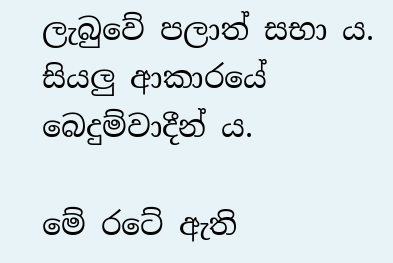ලැබුවේ පලාත් සභා ය. සියලු ආකාරයේ බෙදුම්වාදීන් ය.

මේ රටේ ඇති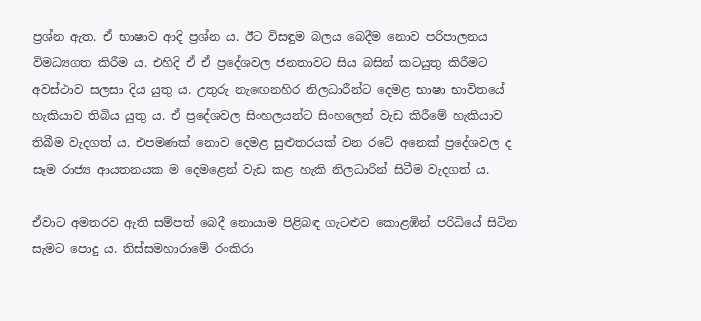ප්‍රශ්න ඇත. ඒ භාෂාව ආදි ප්‍රශ්න ය. ඊට විසඳුම බලය බෙදීම නොව පරිපාලනය විමධ්‍යගත කිරීම ය. එහිදි ඒ ඒ ප්‍රදේශවල ජනතාවට සිය බසින් කටයුතු කිරීමට අවස්ථාව සලසා දිය යුතු ය. උතුරු නැ‍ඟෙනහිර නිලධාරීන්ට දෙමළ භාෂා භාවිතයේ හැකියාව තිබිය යුතු ය. ඒ ප්‍රදේශවල සිංහලයන්ට සිංහලෙන් වැඩ කිරීමේ හැකියාව තිබීම වැදගත් ය. එපමණක් නොව දෙමළ සුළුතරයක් වන රටේ අනෙක් ප්‍රදේශවල ද සෑම රාජ්‍ය ආයතනයක ම දෙමළෙන් වැඩ කළ හැකි නිලධාරින් සිටීම වැදගත් ය.

ඒවාට අමතරව ඇති සම්පත් බෙදී නොයාම පිළිබඳ ගැටළුව කොළඹින් පරිධියේ සිටින සැමට පොදු ය. තිස්සමහාරාමේ රංකිරා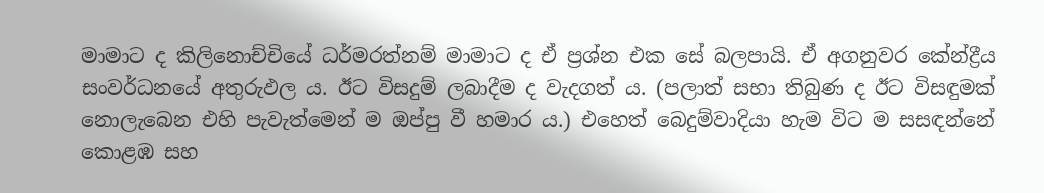මාමාට ද කිලිනොච්චියේ ධර්මරත්නම් මාමාට ද ඒ ප්‍රශ්න එක සේ බලපායි. ඒ අගනුවර කේන්ද්‍රීය සංවර්ධනයේ අතුරුඵල ය. ඊට විසදුම් ලබාදීම ද වැදගත් ය. (පලාත් සභා තිබුණ ද ඊට විසඳුමක් නොලැබෙන එහි පැවැත්මෙන් ම ඔප්පු වී හමාර ය.) එහෙත් බෙදුම්වාදියා හැම විට ම සසඳන්නේ කොළඹ සහ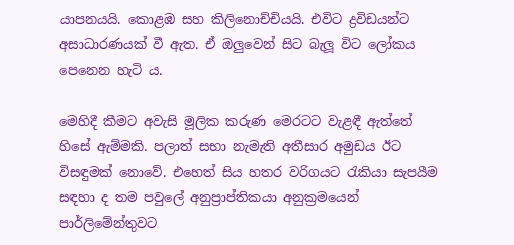යාපනයයි. කොළඹ සහ කිලිනොච්චියයි. එවිට ද්‍රවිඩයන්ට අසාධාරණයක් වී ඇත. ඒ ඔලුවෙන් සිට බැලූ විට ලෝකය පෙනෙන හැටි ය.

මෙහිදී කීමට අවැසි මූලික කරුණ මෙරටට වැළඳී ඇත්තේ හිසේ ඇම්මකි. පලාත් සභා නැමැති අතීසාර අමුඩය ඊට විසඳුමක් නොවේ. එහෙත් සිය හතර වරිගයට රැකියා සැපයීම සඳහා ද තම පවුලේ අනුප්‍රාප්තිකයා අනුක්‍රමයෙන් පාර්ලිමේන්තුවට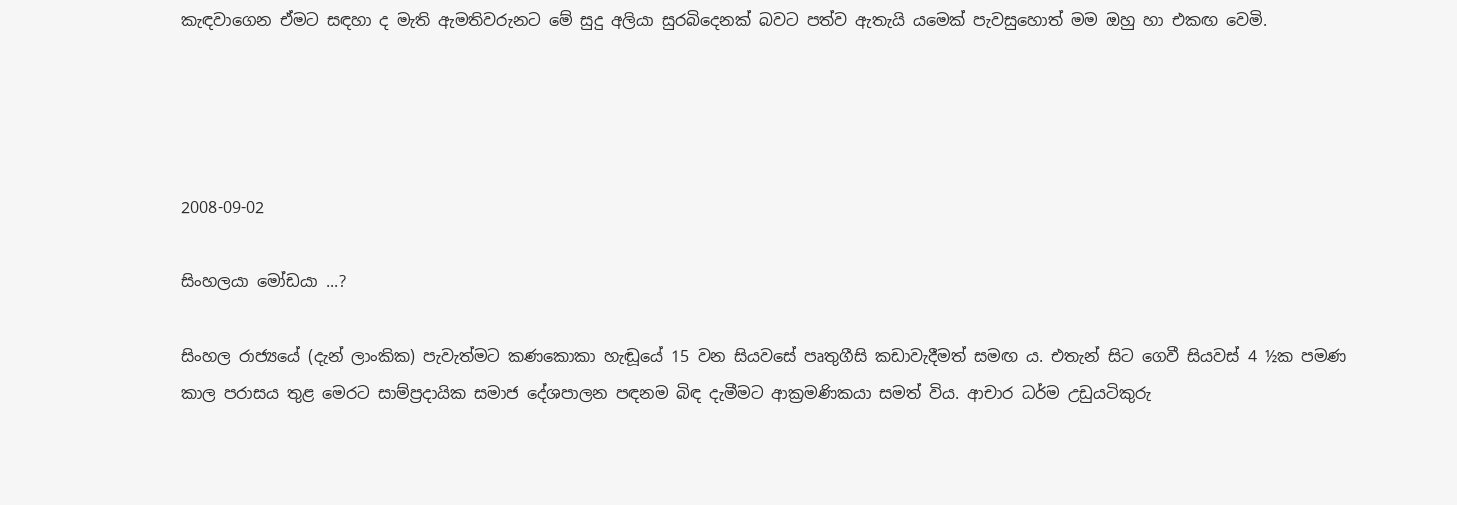කැඳවාගෙන ඒමට සඳහා ද මැති ඇමතිවරුනට මේ සුදු අලියා සුරබිදෙනක් බවට පත්ව ඇතැයි යමෙක් පැවසුහොත් මම ඔහු හා එකඟ වෙමි.




2008-09-02

සිංහලයා මෝඩයා ...?

සිංහල රාජ්‍යයේ (දැන් ලාංකික) පැවැත්මට කණකොකා හැඬූයේ 15 වන සියවසේ පෘතුගීසි කඩාවැදීමත් සමඟ ය. එතැන් සිට ගෙවී සියවස් 4 ½ක පමණ කාල පරාසය තුළ මෙරට සාම්ප්‍රදායික සමාජ දේශපාලන පඳනම බිඳ දැමීමට ආක්‍රමණිකයා සමත් විය. ආචාර ධර්ම උඩුයටිකුරු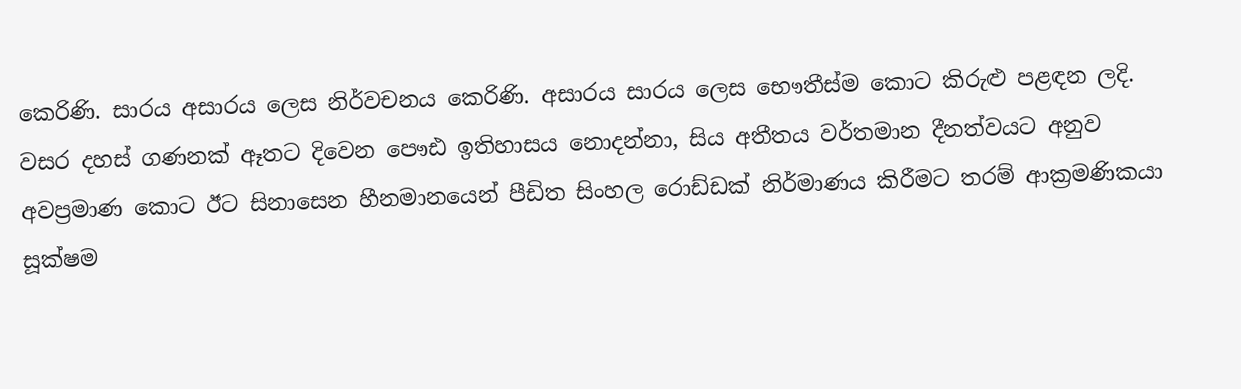කෙරිණි. සාරය අසාරය ලෙස නිර්වචනය කෙරිණි. අසාරය සාරය ලෙස භෞතීස්ම කොට කිරුළු පළඳන ලදි. වසර දහස් ගණනක් ඈතට දිවෙන පෞඪ ඉතිහාසය නොදන්නා, සිය අතීතය වර්තමාන දීනත්වයට අනුව අවප්‍රමාණ කොට ඊට සිනාසෙන හීනමානයෙන් පීඩිත සිංහල රොඩ්ඩක් නිර්මාණය කිරීමට තරම් ආක්‍රමණිකයා සූක්ෂම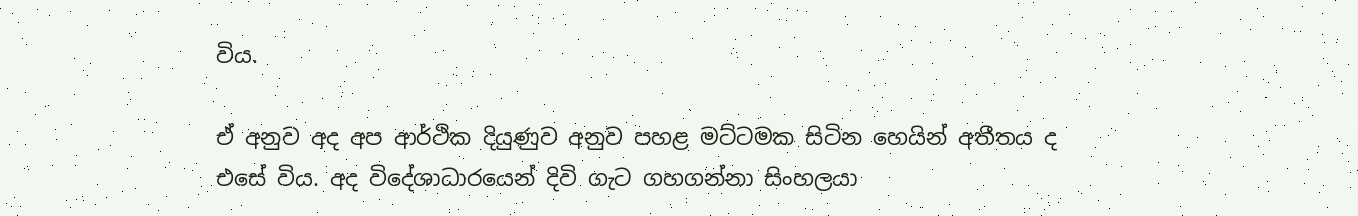විය.

ඒ අනුව අද අප ආර්ථික දියුණුව අනුව පහළ මට්ටමක සිටින හෙයින් අතීතය ද එසේ විය. අද විදේශාධාරයෙන් දිවි ගැට ගහගන්නා සිංහලයා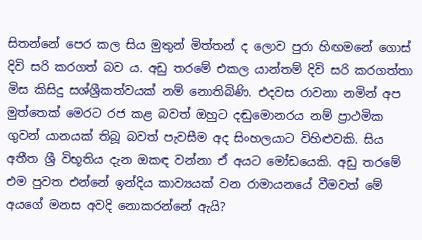සිතන්නේ පෙර කල සිය මුතුන් මිත්තන් ද ලොව පුරා හිඟමනේ ගොස් දිවි සරි කරගත් බව ය. අඩු තරමේ එකල යාන්තම් දිවි සරි කරගත්තා මිස කිසිදු සශ්ශ්‍රීකත්වයක් නම් නොතිබිණි. එදවස රාවනා නමින් අප මුත්තෙක් මෙරට රජ කළ බවත් ඔහුට දඬුමොනරය නම් ප්‍රාථමික ගුවන් යානයක් තිබූ බවත් පැවසීම අද සිංහලයාට විහිළුවකි. සිය අතීත ශ්‍රී විභූතිය දැන ඔකඳ වන්නා ඒ අයට මෝඩයෙකි. අඩු තරමේ එම පුවත එන්නේ ඉන්දිය කාව්‍යයක් වන රාමායනයේ වීමවත් මේ අයගේ මනස අවදි නොකරන්නේ ඇයි?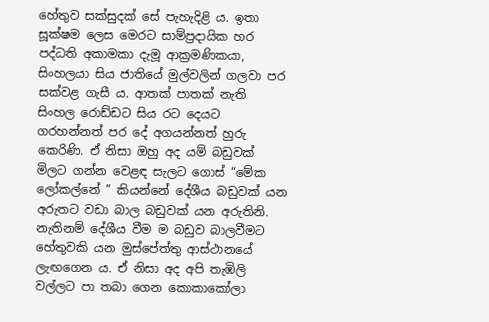හේතුව සක්සුදක් සේ පැහැදිළි ය. ඉතා සූක්ෂම ලෙස මෙරට සාම්ප්‍රදායික හර පද්ධති අකාමකා දැමූ ආක්‍රමණිකයා, සිංහලයා සිය ජාතියේ මුල්වලින් ගලවා පර සක්වළ ගැසී ය. ආතක් පාතක් නැති සිංහල රොඩ්ඩට සිය රට දෙයට ගරහන්නත් පර දේ අගයන්නත් හුරු කෙරිණි. ඒ නිසා ඔහු අද යම් බඩුවක් මිලට ගන්න වෙළඳ සැලට ගොස් “මේක ලෝකල්නේ ” කියන්නේ දේශීය බඩුවක් යන අරුතට වඩා බාල බඩුවක් යන අරුතිනි. නැතිනම් දේශීය වීම ම බඩුව බාලවීමට හේතුවකි යන මුස්පේත්තු ආස්ථානයේ ලැඟගෙන ය. ඒ නිසා අද අපි තැඹිලි වල්ලට පා තබා ගෙන කොකාකෝලා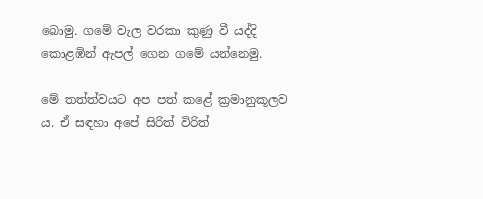බොමු. ගමේ වැල වරකා කුණු වී යද්දි කොළඹින් ඇපල් ගෙන ගමේ යන්නෙමු.

මේ තත්ත්වයට අප පත් කළේ ක්‍රමානුකූලව ය. ඒ සඳහා අපේ සිරිත් විරිත්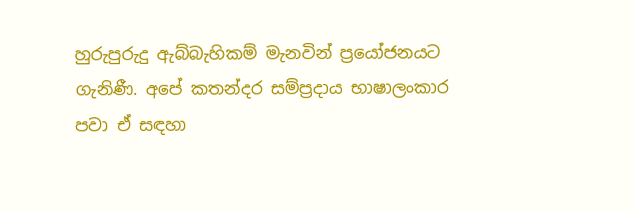හුරුපුරුදු ඇබ්බැහිකම් මැනවින් ප්‍රයෝජනයට ගැනිණී. අපේ කතන්දර සම්ප්‍රදාය භාෂාලංකාර පවා ඒ සඳහා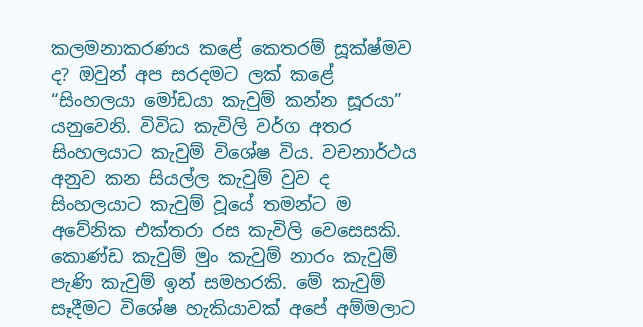කලමනාකරණය කළේ කෙතරම් සූක්ෂ්මව ද? ඔවුන් අප සරදමට ලක් කළේ “සිංහලයා මෝඩයා කැවුම් කන්න සූරයා” යනුවෙනි. විවිධ කැවිලි වර්ග අතර සිංහලයාට කැවුම් විශේෂ විය. වචනාර්ථය අනුව කන සියල්ල කැවුම් වුව ද සිංහලයාට කැවුම් වූයේ තමන්ට ම අවේනික එක්තරා රස කැවිලි වෙසෙසකි. කොණ්ඩ කැවුම් මුං කැවුම් නාරං කැවුම් පැණි කැවුම් ඉන් සමහරකි. මේ කැවුම් සෑදීමට විශේෂ හැකියාවක් අපේ අම්මලාට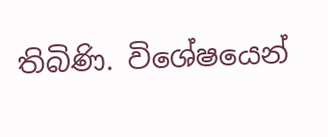තිබිණි. විශේෂයෙන්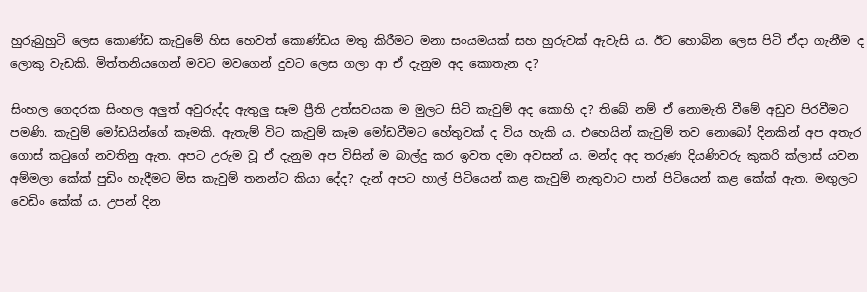හුරුබුහුටි ලෙස කොණ්ඩ කැවුමේ හිස හෙවත් කොණ්ඩය මතු කිරීමට මනා සංයමයක් සහ හුරුවක් ඇවැසි ය. ඊට හොබින ලෙස පිටි ඒදා ගැනීම ද ලොකු වැඩකි. මිත්තනියගෙන් මවට මවගෙන් දුවට ලෙස ගලා ආ ඒ දැනුම අද කොතැන ද?

සිංහල ගෙදරක සිංහල අලුත් අවුරුද්ද ඇතුලු සෑම ප්‍රීති උත්සවයක ම මුලට සිටි කැවුම් අද කොහි ද? තිබේ නම් ඒ නොමැති වීමේ අඩුව පිරවීමට පමණි. කැවුම් මෝඩයින්ගේ කෑමකි. ඇතැම් විට කැවුම් කෑම මෝඩවීමට හේතුවක් ද විය හැකි ය. එහෙයින් කැවුම් තව නොබෝ දිනකින් අප අතැර ගොස් කටුගේ නවතිනු ඇත. අපට උරුම වූ ඒ දැනුම අප විසින් ම බාල්දු කර ඉවත දමා අවසන් ය. මන්ද අද තරුණ දියණිවරු කුකරි ක්ලාස් යවන අම්මලා කේක් පුඩිං හැදීමට මිස කැවුම් තනන්ට කියා දේද? දැන් අපට හාල් පිටියෙන් කළ කැවුම් නැතුවාට පාන් පිටියෙන් කළ කේක් ඇත. මඟුලට වෙඩිං කේක් ය. උපන් දින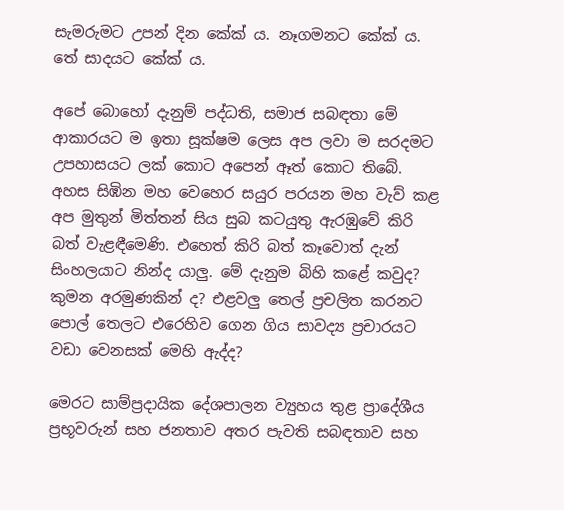සැමරුමට උපන් දින කේක් ය. නෑගමනට කේක් ය. තේ සාදයට කේක් ය.

අපේ බොහෝ දැනුම් පද්ධති, සමාජ සබඳතා මේ ආකාරයට ම ඉතා සූක්ෂම ලෙස අප ලවා ම සරදමට උපහාසයට ලක් කොට අපෙන් ඈත් කොට තිබේ. අහස සිඹින මහ වෙහෙර සයුර පරයන මහ වැව් කළ අප මුතුන් මිත්තන් සිය සුබ කටයුතු ඇරඹුවේ කිරි බත් වැළඳීමෙණි. එහෙත් කිරි බත් කෑවොත් දැන් සිංහලයාට නින්ද යාලු. මේ දැනුම බිහි කළේ කවුද? කුමන අරමුණකින් ද? එළවලු තෙල් ප්‍රචලිත කරනට පොල් තෙලට එරෙහිව ගෙන ගිය සාවද්‍ය ප්‍රචාරයට වඩා වෙනසක් මෙහි ඇද්ද?

මෙරට සාම්ප්‍රදායික දේශපාලන ව්‍යුහය තුළ ප්‍රාදේශීය ප්‍රභූවරුන් සහ ජනතාව අතර පැවති සබඳතාව සහ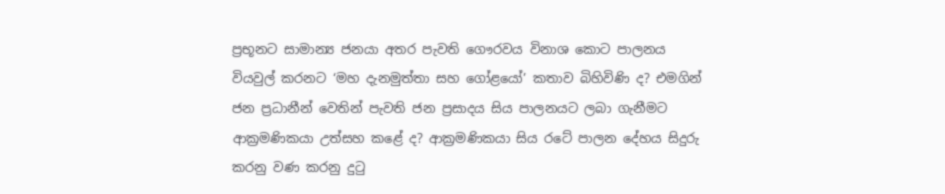ප්‍රභූනට සාමාන්‍ය ජනයා අතර පැවති ගෞරවය විනාශ කොට පාලනය වියවුල් කරනට ‘මහ දැනමුත්තා සහ ගෝළයෝ’ කතාව බිහිවිණි ද? එමගින් ජන ප්‍රධානීන් වෙතින් පැවති ජන ප්‍රසාදය සිය පාලනයට ලබා ගැනීමට ආක්‍රමණිකයා උත්සහ කළේ ද? ආක්‍රමණිකයා සිය රටේ පාලන දේහය සිදුරු කරනු වණ කරනු දුටු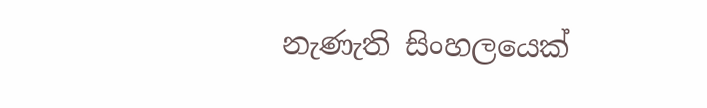නැණැති සිංහලයෙක්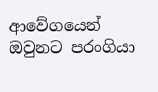ආවේගයෙන් ඔවුනට පරංගියා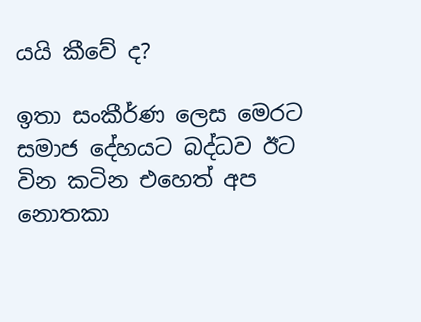යයි කීවේ ද?

ඉතා සංකීර්ණ ලෙස මෙරට සමාජ දේහයට බද්ධව ඊට වින කටින එහෙත් අප නොතකා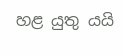හළ යුතු යයි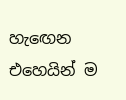හැ‍ඟෙන එහෙයින් ම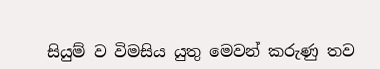සියුම් ව විමසිය යුතු මෙවන් කරුණු තව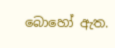බොහෝ ඇත.